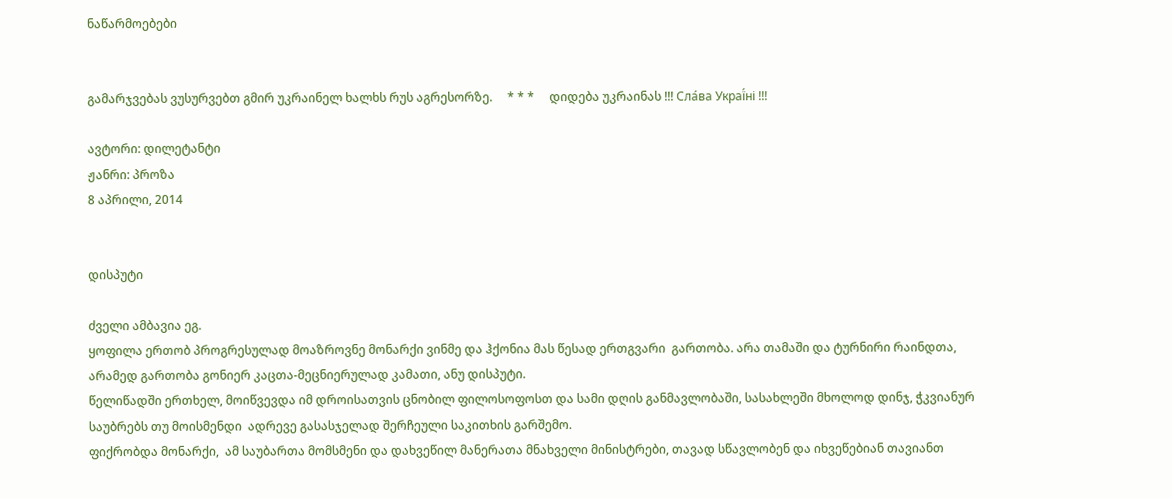ნაწარმოებები


გამარჯვებას ვუსურვებთ გმირ უკრაინელ ხალხს რუს აგრესორზე.     * * *     დიდება უკრაინას !!! Сла́ва Украї́ні !!!

ავტორი: დილეტანტი
ჟანრი: პროზა
8 აპრილი, 2014


დისპუტი

ძველი ამბავია ეგ.
ყოფილა ერთობ პროგრესულად მოაზროვნე მონარქი ვინმე და ჰქონია მას წესად ერთგვარი  გართობა. არა თამაში და ტურნირი რაინდთა, არამედ გართობა გონიერ კაცთა-მეცნიერულად კამათი, ანუ დისპუტი.
წელიწადში ერთხელ, მოიწვევდა იმ დროისათვის ცნობილ ფილოსოფოსთ და სამი დღის განმავლობაში, სასახლეში მხოლოდ დინჯ, ჭკვიანურ საუბრებს თუ მოისმენდი  ადრევე გასასჯელად შერჩეული საკითხის გარშემო.
ფიქრობდა მონარქი,  ამ საუბართა მომსმენი და დახვეწილ მანერათა მნახველი მინისტრები, თავად სწავლობენ და იხვეწებიან თავიანთ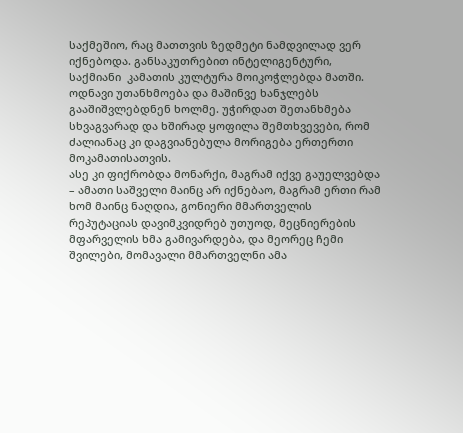საქმეშიო, რაც მათთვის ზედმეტი ნამდვილად ვერ იქნებოდა. განსაკუთრებით ინტელიგენტური, საქმიანი  კამათის კულტურა მოიკოჭლებდა მათში. ოდნავი უთანხმოება და მაშინვე ხანჯლებს  გააშიშვლებდნენ ხოლმე. უჭირდათ შეთანხმება სხვაგვარად და ხშირად ყოფილა შემთხვევები, რომ ძალიანაც კი დაგვიანებულა მორიგება ერთერთი მოკამათისათვის.
ასე კი ფიქრობდა მონარქი, მაგრამ იქვე გაუელვებდა – ამათი საშველი მაინც არ იქნებაო, მაგრამ ერთი რამ ხომ მაინც ნაღდია, გონიერი მმართველის რეპუტაციას დავიმკვიდრებ უთუოდ, მეცნიერების მფარველის ხმა გამივარდება, და მეორეც ჩემი შვილები, მომავალი მმართველნი ამა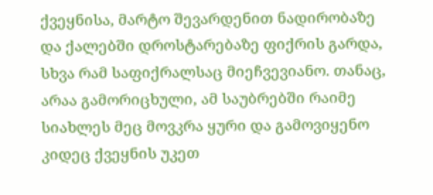ქვეყნისა, მარტო შევარდენით ნადირობაზე და ქალებში დროსტარებაზე ფიქრის გარდა, სხვა რამ საფიქრალსაც მიეჩვევიანო. თანაც, არაა გამორიცხული, ამ საუბრებში რაიმე სიახლეს მეც მოვკრა ყური და გამოვიყენო კიდეც ქვეყნის უკეთ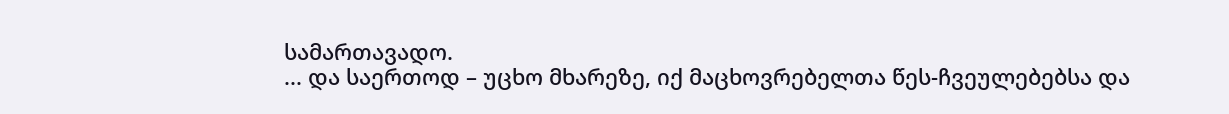სამართავადო.
... და საერთოდ – უცხო მხარეზე, იქ მაცხოვრებელთა წეს-ჩვეულებებსა და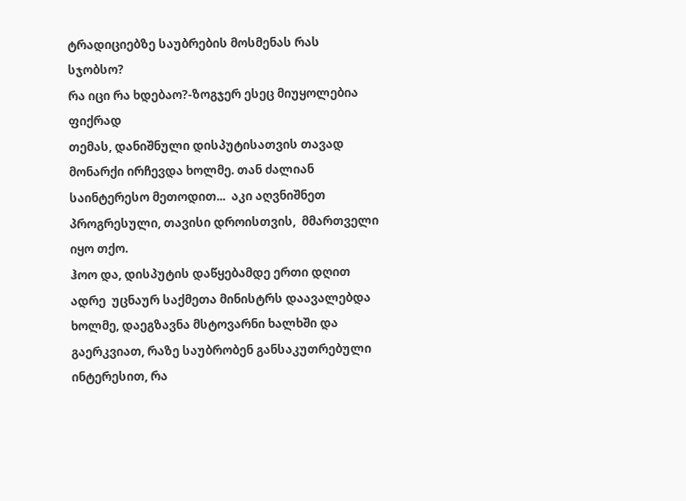ტრადიციებზე საუბრების მოსმენას რას სჯობსო?
რა იცი რა ხდებაო?-ზოგჯერ ესეც მიუყოლებია ფიქრად
თემას, დანიშნული დისპუტისათვის თავად მონარქი ირჩევდა ხოლმე. თან ძალიან საინტერესო მეთოდით...  აკი აღვნიშნეთ პროგრესული, თავისი დროისთვის,  მმართველი იყო თქო.
ჰოო და, დისპუტის დაწყებამდე ერთი დღით ადრე  უცნაურ საქმეთა მინისტრს დაავალებდა ხოლმე, დაეგზავნა მსტოვარნი ხალხში და გაერკვიათ, რაზე საუბრობენ განსაკუთრებული ინტერესით, რა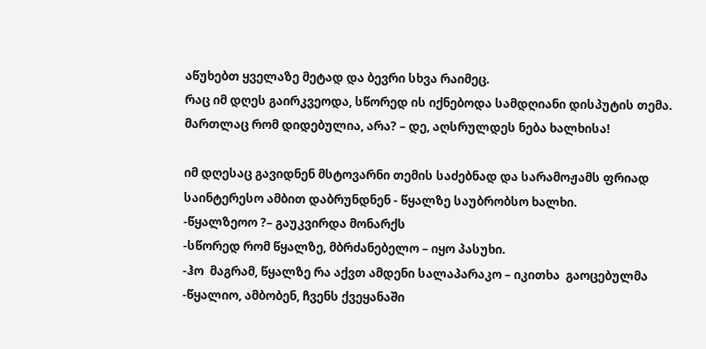აწუხებთ ყველაზე მეტად და ბევრი სხვა რაიმეც.
რაც იმ დღეს გაირკვეოდა, სწორედ ის იქნებოდა სამდღიანი დისპუტის თემა.
მართლაც რომ დიდებულია, არა? – დე, აღსრულდეს ნება ხალხისა!

იმ დღესაც გავიდნენ მსტოვარნი თემის საძებნად და სარამოჟამს ფრიად საინტერესო ამბით დაბრუნდნენ - წყალზე საუბრობსო ხალხი.
-წყალზეოო ?– გაუკვირდა მონარქს
-სწორედ რომ წყალზე, მბრძანებელო – იყო პასუხი.
-ჰო  მაგრამ, წყალზე რა აქვთ ამდენი სალაპარაკო – იკითხა  გაოცებულმა
-წყალიო, ამბობენ, ჩვენს ქვეყანაში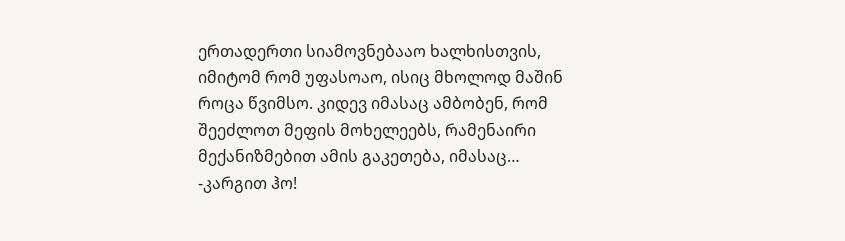ერთადერთი სიამოვნებააო ხალხისთვის, იმიტომ რომ უფასოაო, ისიც მხოლოდ მაშინ როცა წვიმსო. კიდევ იმასაც ამბობენ, რომ შეეძლოთ მეფის მოხელეებს, რამენაირი მექანიზმებით ამის გაკეთება, იმასაც…
-კარგით ჰო!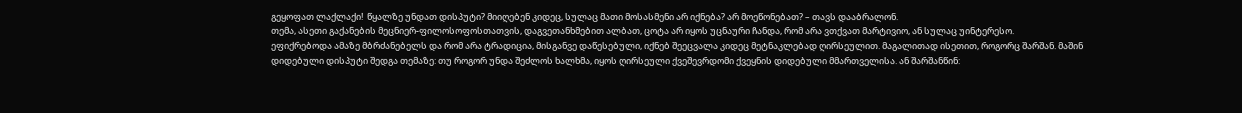გეყოფათ ლაქლაქი!  წყალზე უნდათ დისპუტი? მიიღებენ კიდეც, სულაც მათი მოსასმენი არ იქნება? არ მოეწონებათ? – თავს დააბრალონ.
თემა, ასეთი გაქანების მეცნიერ-ფილოსოფოსთათვის, დაგვეთანხმებით ალბათ, ცოტა არ იყოს უცნაური ჩანდა, რომ არა ვთქვათ მარტივიო, ან სულაც უინტერესო.
ეფიქრებოდა ამაზე მბრძანებელს და რომ არა ტრადიცია, მისგანვე დაწესებული, იქნებ შეეცვალა კიდეც მეტნაკლებად ღირსეულით. მაგალითად ისეთით, როგორც შარშან. მაშინ დიდებული დისპუტი შედგა თემაზე: თუ როგორ უნდა შეძლოს ხალხმა, იყოს ღირსეული ქვეშევრდომი ქვეყნის დიდებული მმართველისა. ან შარშანწინ: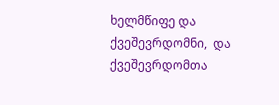ხელმწიფე და ქვეშევრდომნი,  და ქვეშევრდომთა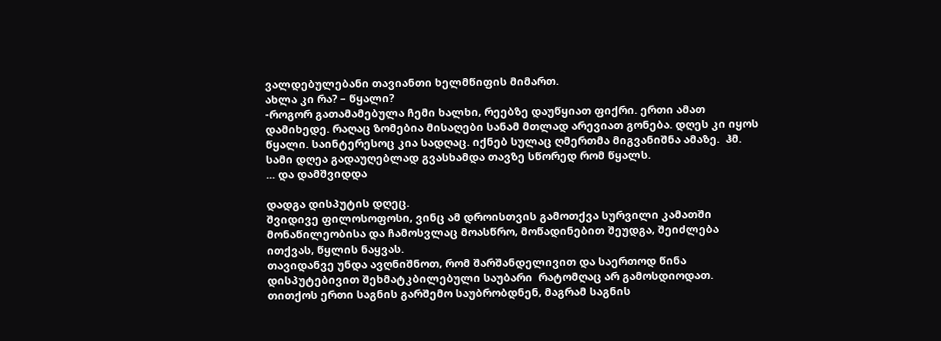ვალდებულებანი თავიანთი ხელმწიფის მიმართ.
ახლა კი რა? – წყალი?
-როგორ გათამამებულა ჩემი ხალხი, რეებზე დაუწყიათ ფიქრი. ერთი ამათ დამიხედე. რაღაც ზომებია მისაღები სანამ მთლად არევიათ გონება. დღეს კი იყოს წყალი. საინტერესოც კია სადღაც. იქნებ სულაც ღმერთმა მიგვანიშნა ამაზე.  ჰმ. სამი დღეა გადაუღებლად გვასხამდა თავზე სწორედ რომ წყალს.
... და დამშვიდდა

დადგა დისპუტის დღეც.
შვიდივე ფილოსოფოსი, ვინც ამ დროისთვის გამოთქვა სურვილი კამათში მონაწილეობისა და ჩამოსვლაც მოასწრო, მოწადინებით შეუდგა, შეიძლება ითქვას, წყლის ნაყვას.
თავიდანვე უნდა ავღნიშნოთ, რომ შარშანდელივით და საერთოდ წინა დისპუტებივით შეხმატკბილებული საუბარი  რატომღაც არ გამოსდიოდათ. თითქოს ერთი საგნის გარშემო საუბრობდნენ, მაგრამ საგნის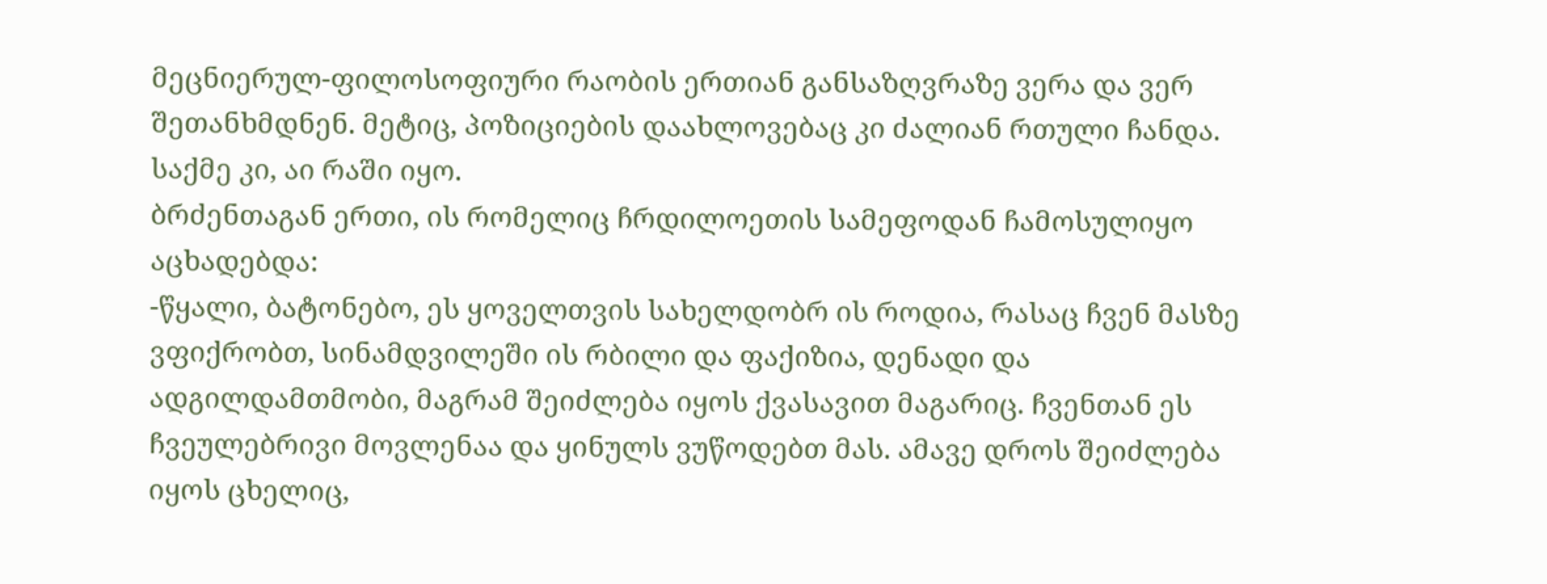მეცნიერულ-ფილოსოფიური რაობის ერთიან განსაზღვრაზე ვერა და ვერ შეთანხმდნენ. მეტიც, პოზიციების დაახლოვებაც კი ძალიან რთული ჩანდა.
საქმე კი, აი რაში იყო.
ბრძენთაგან ერთი, ის რომელიც ჩრდილოეთის სამეფოდან ჩამოსულიყო აცხადებდა:
-წყალი, ბატონებო, ეს ყოველთვის სახელდობრ ის როდია, რასაც ჩვენ მასზე ვფიქრობთ, სინამდვილეში ის რბილი და ფაქიზია, დენადი და ადგილდამთმობი, მაგრამ შეიძლება იყოს ქვასავით მაგარიც. ჩვენთან ეს ჩვეულებრივი მოვლენაა და ყინულს ვუწოდებთ მას. ამავე დროს შეიძლება იყოს ცხელიც,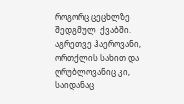როგორც ცეცხლზე შედგმულ  ქვაბში. აგრეთვე ჰაეროვანი, ორთქლის სახით და ღრუბლოვანიც კი, საიდანაც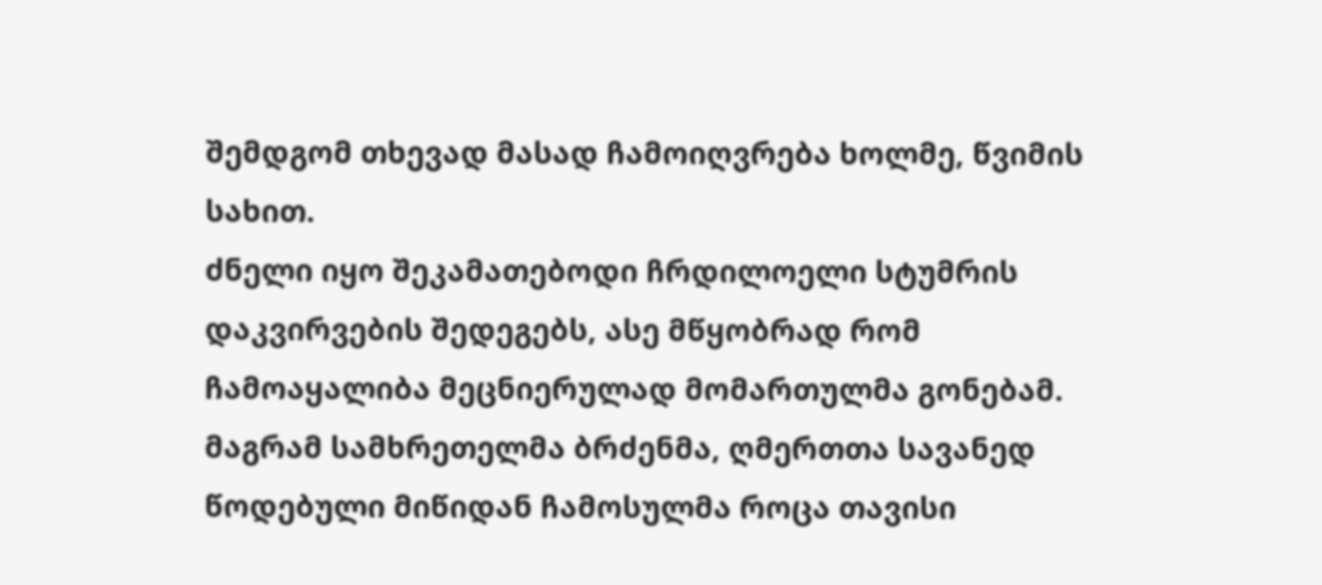შემდგომ თხევად მასად ჩამოიღვრება ხოლმე, წვიმის სახით.
ძნელი იყო შეკამათებოდი ჩრდილოელი სტუმრის დაკვირვების შედეგებს, ასე მწყობრად რომ ჩამოაყალიბა მეცნიერულად მომართულმა გონებამ. მაგრამ სამხრეთელმა ბრძენმა, ღმერთთა სავანედ წოდებული მიწიდან ჩამოსულმა როცა თავისი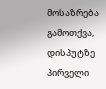მოსაზრება გამოთქვა, დისპუტზე პირველი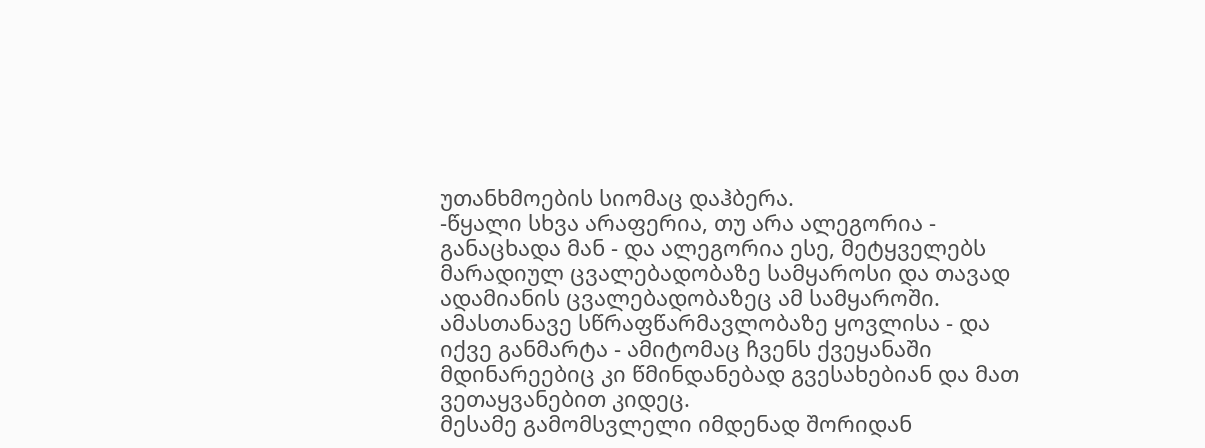უთანხმოების სიომაც დაჰბერა.
-წყალი სხვა არაფერია, თუ არა ალეგორია -  განაცხადა მან - და ალეგორია ესე, მეტყველებს მარადიულ ცვალებადობაზე სამყაროსი და თავად ადამიანის ცვალებადობაზეც ამ სამყაროში. ამასთანავე სწრაფწარმავლობაზე ყოვლისა - და იქვე განმარტა - ამიტომაც ჩვენს ქვეყანაში მდინარეებიც კი წმინდანებად გვესახებიან და მათ ვეთაყვანებით კიდეც.
მესამე გამომსვლელი იმდენად შორიდან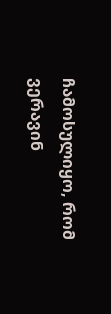ჩამოსულიყო, რომ ვერავინ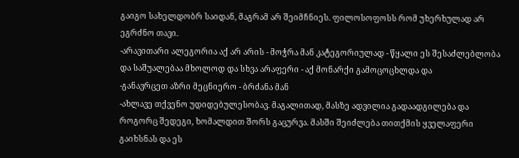გაიგო სახელდობრ საიდან, მაგრამ არ შეიმჩნიეს. ფილოსოფოსს რომ უხერხულად არ ეგრძნო თავი.
-არავითარი ალეგორია აქ არ არის - მოჭრა მან კატეგორიულად - წყალი ეს შესაძლებლობა და საშუალებაა მხოლოდ და სხვა არაფერი - აქ მონარქი გამოცოცხლდა და
-განავრცეთ აზრი მეცნიერო - ბრძანა მან
-ახლავე თქვენო უდიდებულესობავ. მაგალითად, მასზე ადვილია გადაადგილება და როგორც შედეგი, ხომალდით შორს გაცურვა. მასში შეიძლება თითქმის ყველაფერი გაიხსნას და ეს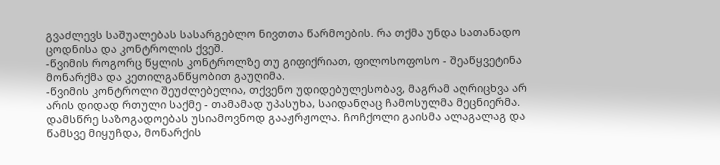გვაძლევს საშუალებას სასარგებლო ნივთთა წარმოების. რა თქმა უნდა სათანადო  ცოდნისა და კონტროლის ქვეშ.
-წვიმის როგორც წყლის კონტროლზე თუ გიფიქრიათ, ფილოსოფოსო - შეაწყვეტინა მონარქმა და კეთილგანწყობით გაუღიმა.
-წვიმის კონტროლი შეუძლებელია, თქვენო უდიდებულესობავ, მაგრამ აღრიცხვა არ არის დიდად რთული საქმე - თამამად უპასუხა, საიდანღაც ჩამოსულმა მეცნიერმა.
დამსწრე საზოგადოებას უსიამოვნოდ გააჟრჟოლა. ჩოჩქოლი გაისმა ალაგალაგ და წამსვე მიყუჩდა, მონარქის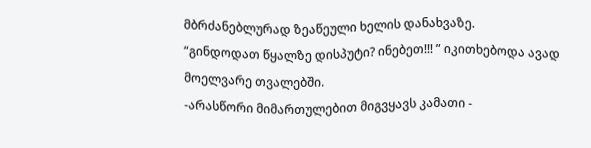მბრძანებლურად ზეაწეული ხელის დანახვაზე.
“გინდოდათ წყალზე დისპუტი? ინებეთ!!! ” იკითხებოდა ავად მოელვარე თვალებში.
-არასწორი მიმართულებით მიგვყავს კამათი -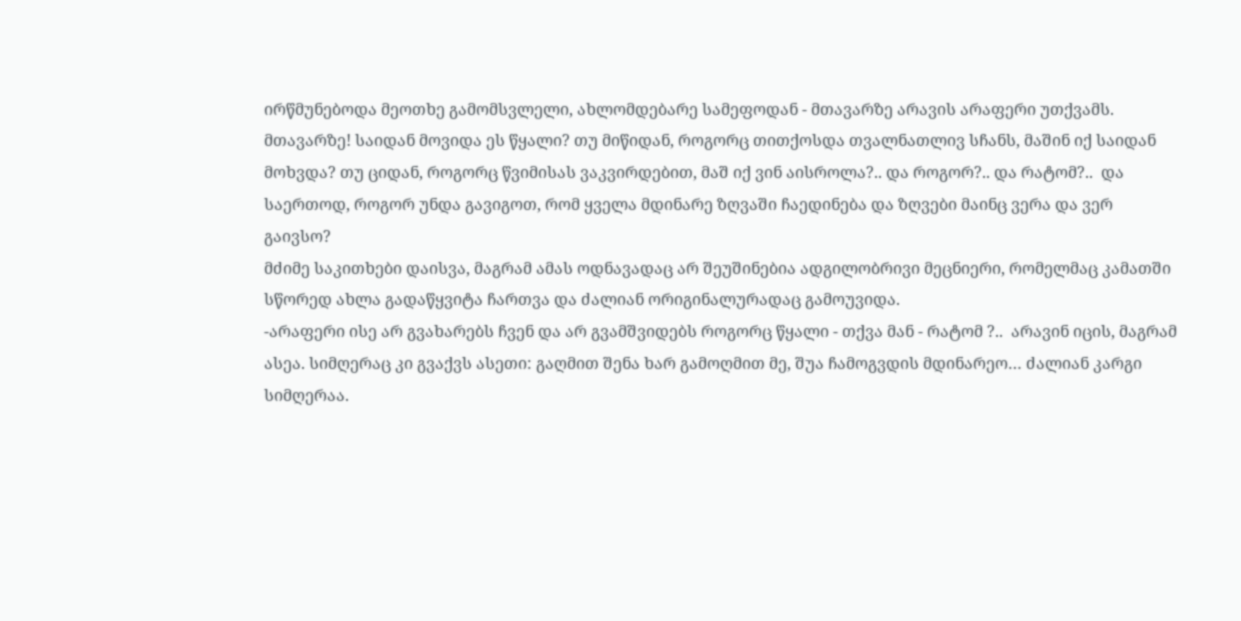ირწმუნებოდა მეოთხე გამომსვლელი, ახლომდებარე სამეფოდან - მთავარზე არავის არაფერი უთქვამს. მთავარზე! საიდან მოვიდა ეს წყალი? თუ მიწიდან, როგორც თითქოსდა თვალნათლივ სჩანს, მაშინ იქ საიდან მოხვდა? თუ ციდან, როგორც წვიმისას ვაკვირდებით, მაშ იქ ვინ აისროლა?.. და როგორ?.. და რატომ?..  და საერთოდ, როგორ უნდა გავიგოთ, რომ ყველა მდინარე ზღვაში ჩაედინება და ზღვები მაინც ვერა და ვერ გაივსო?
მძიმე საკითხები დაისვა, მაგრამ ამას ოდნავადაც არ შეუშინებია ადგილობრივი მეცნიერი, რომელმაც კამათში სწორედ ახლა გადაწყვიტა ჩართვა და ძალიან ორიგინალურადაც გამოუვიდა.
-არაფერი ისე არ გვახარებს ჩვენ და არ გვამშვიდებს როგორც წყალი - თქვა მან - რატომ ?..  არავინ იცის, მაგრამ ასეა. სიმღერაც კი გვაქვს ასეთი: გაღმით შენა ხარ გამოღმით მე, შუა ჩამოგვდის მდინარეო… ძალიან კარგი სიმღერაა.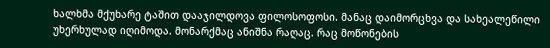ხალხმა მქუხარე ტაშით დააჯილდოვა ფილოსოფოსი. მანაც დაიმორცხვა და სახეალეწილი  უხერხულად იღიმოდა. მონარქმაც ანიშნა რაღაც. რაც მოწონების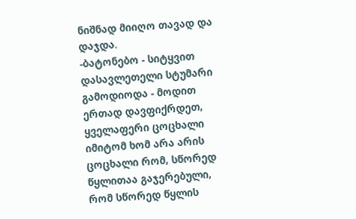ნიშნად მიიღო თავად და დაჯდა.
-ბატონებო - სიტყვით დასავლეთელი სტუმარი გამოდიოდა - მოდით ერთად დავფიქრდეთ, ყველაფერი ცოცხალი იმიტომ ხომ არა არის ცოცხალი რომ, სწორედ წყლითაა გაჯერებული, რომ სწორედ წყლის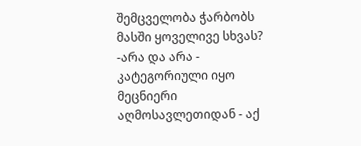შემცველობა ჭარბობს მასში ყოველივე სხვას?
-არა და არა - კატეგორიული იყო მეცნიერი აღმოსავლეთიდან - აქ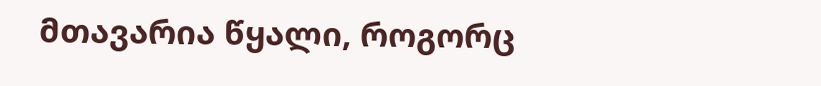მთავარია წყალი, როგორც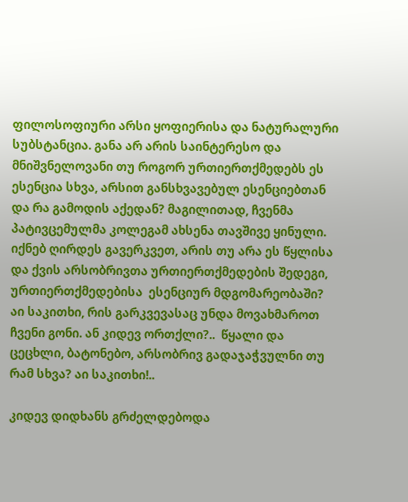ფილოსოფიური არსი ყოფიერისა და ნატურალური სუბსტანცია. განა არ არის საინტერესო და მნიშვნელოვანი თუ როგორ ურთიერთქმედებს ეს ესენცია სხვა, არსით განსხვავებულ ესენციებთან და რა გამოდის აქედან? მაგილითად, ჩვენმა პატივცემულმა კოლეგამ ახსენა თავშივე ყინული. იქნებ ღირდეს გავერკვეთ, არის თუ არა ეს წყლისა და ქვის არსობრივთა ურთიერთქმედების შედეგი, ურთიერთქმედებისა  ესენციურ მდგომარეობაში? აი საკითხი, რის გარკვევასაც უნდა მოვახმაროთ ჩვენი გონი. ან კიდევ ორთქლი?..  წყალი და ცეცხლი, ბატონებო, არსობრივ გადაჯაჭვულნი თუ რამ სხვა? აი საკითხი!..

კიდევ დიდხანს გრძელდებოდა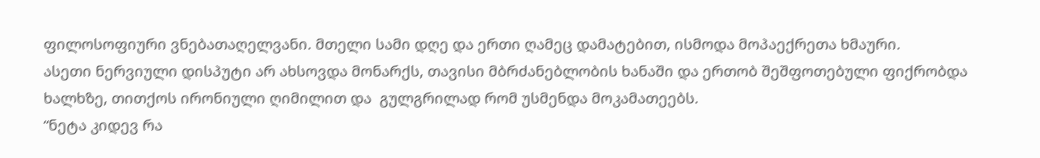ფილოსოფიური ვნებათაღელვანი. მთელი სამი დღე და ერთი ღამეც დამატებით, ისმოდა მოპაექრეთა ხმაური.
ასეთი ნერვიული დისპუტი არ ახსოვდა მონარქს, თავისი მბრძანებლობის ხანაში და ერთობ შეშფოთებული ფიქრობდა ხალხზე, თითქოს ირონიული ღიმილით და  გულგრილად რომ უსმენდა მოკამათეებს.
“ნეტა კიდევ რა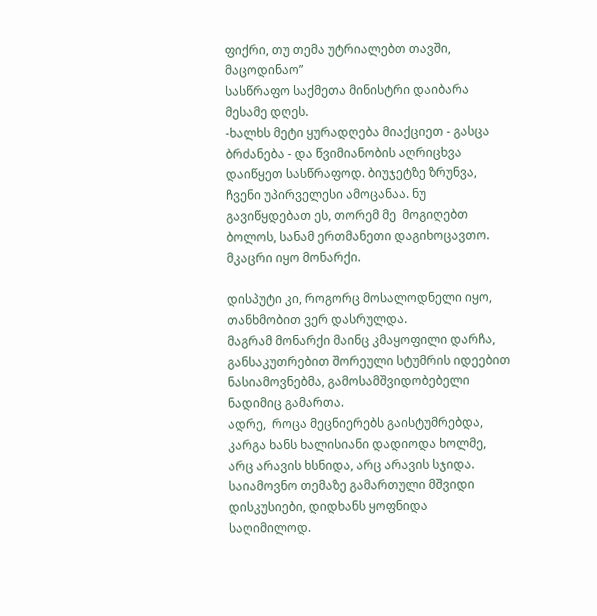ფიქრი, თუ თემა უტრიალებთ თავში, მაცოდინაო”
სასწრაფო საქმეთა მინისტრი დაიბარა მესამე დღეს.
-ხალხს მეტი ყურადღება მიაქციეთ - გასცა ბრძანება - და წვიმიანობის აღრიცხვა დაიწყეთ სასწრაფოდ. ბიუჯეტზე ზრუნვა, ჩვენი უპირველესი ამოცანაა. ნუ გავიწყდებათ ეს, თორემ მე  მოგიღებთ ბოლოს, სანამ ერთმანეთი დაგიხოცავთო.
მკაცრი იყო მონარქი.

დისპუტი კი, როგორც მოსალოდნელი იყო, თანხმობით ვერ დასრულდა.
მაგრამ მონარქი მაინც კმაყოფილი დარჩა, განსაკუთრებით შორეული სტუმრის იდეებით ნასიამოვნებმა, გამოსამშვიდობებელი ნადიმიც გამართა.
ადრე,  როცა მეცნიერებს გაისტუმრებდა, კარგა ხანს ხალისიანი დადიოდა ხოლმე, არც არავის ხსნიდა, არც არავის სჯიდა. საიამოვნო თემაზე გამართული მშვიდი დისკუსიები, დიდხანს ყოფნიდა საღიმილოდ.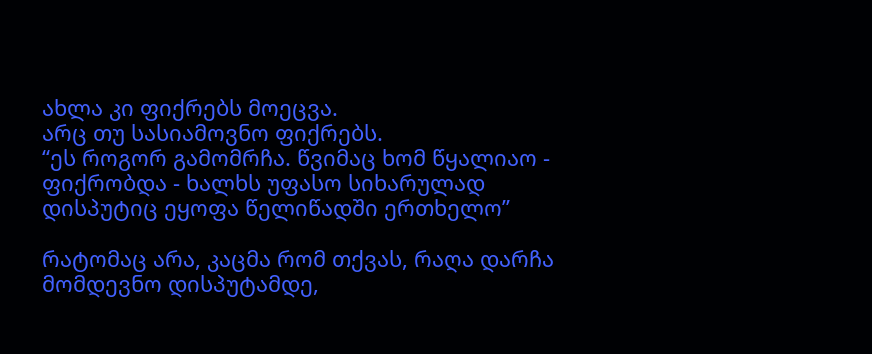ახლა კი ფიქრებს მოეცვა.
არც თუ სასიამოვნო ფიქრებს.
“ეს როგორ გამომრჩა. წვიმაც ხომ წყალიაო - ფიქრობდა - ხალხს უფასო სიხარულად დისპუტიც ეყოფა წელიწადში ერთხელო”

რატომაც არა, კაცმა რომ თქვას, რაღა დარჩა მომდევნო დისპუტამდე,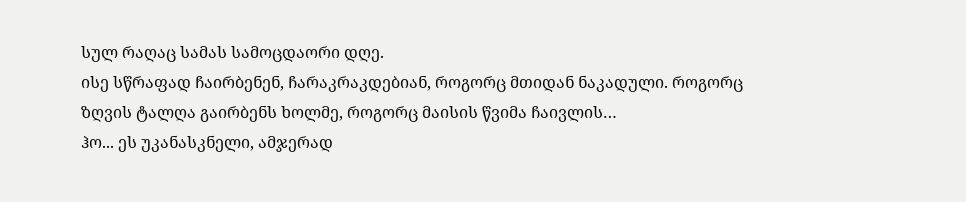სულ რაღაც სამას სამოცდაორი დღე.
ისე სწრაფად ჩაირბენენ, ჩარაკრაკდებიან, როგორც მთიდან ნაკადული. როგორც ზღვის ტალღა გაირბენს ხოლმე, როგორც მაისის წვიმა ჩაივლის…
ჰო... ეს უკანასკნელი, ამჯერად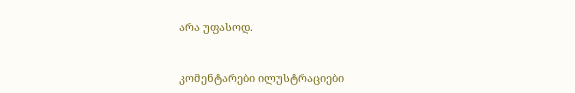არა უფასოდ.


კომენტარები ილუსტრაციები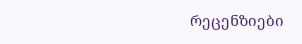რეცენზიები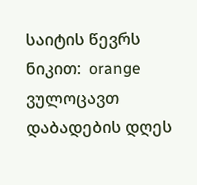საიტის წევრს ნიკით:  orange ვულოცავთ დაბადების დღეს